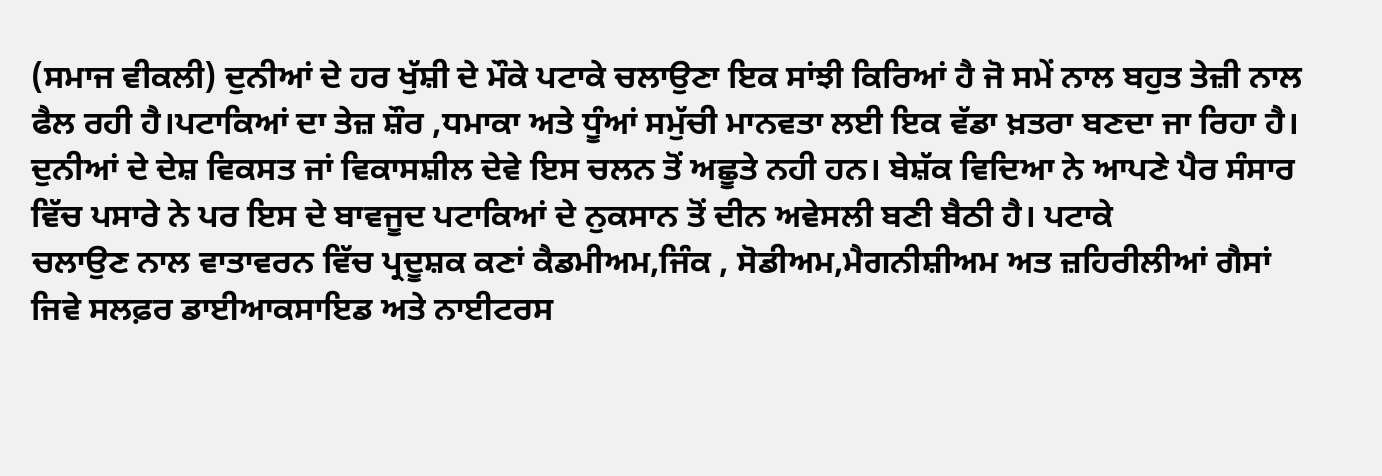(ਸਮਾਜ ਵੀਕਲੀ) ਦੁਨੀਆਂ ਦੇ ਹਰ ਖੁੱਸ਼ੀ ਦੇ ਮੌਕੇ ਪਟਾਕੇ ਚਲਾਉਣਾ ਇਕ ਸਾਂਝੀ ਕਿਰਿਆਂ ਹੈ ਜੋ ਸਮੇਂ ਨਾਲ ਬਹੁਤ ਤੇਜ਼ੀ ਨਾਲ ਫੈਲ ਰਹੀ ਹੈ।ਪਟਾਕਿਆਂ ਦਾ ਤੇਜ਼ ਸ਼ੌਰ ,ਧਮਾਕਾ ਅਤੇ ਧੂੰਆਂ ਸਮੁੱਚੀ ਮਾਨਵਤਾ ਲਈ ਇਕ ਵੱਡਾ ਖ਼ਤਰਾ ਬਣਦਾ ਜਾ ਰਿਹਾ ਹੈ। ਦੁਨੀਆਂ ਦੇ ਦੇਸ਼ ਵਿਕਸਤ ਜਾਂ ਵਿਕਾਸਸ਼ੀਲ ਦੇਵੇ ਇਸ ਚਲਨ ਤੋਂ ਅਛੂਤੇ ਨਹੀ ਹਨ। ਬੇਸ਼ੱਕ ਵਿਦਿਆ ਨੇ ਆਪਣੇ ਪੈਰ ਸੰਸਾਰ ਵਿੱਚ ਪਸਾਰੇ ਨੇ ਪਰ ਇਸ ਦੇ ਬਾਵਜੂਦ ਪਟਾਕਿਆਂ ਦੇ ਨੁਕਸਾਨ ਤੋਂ ਦੀਨ ਅਵੇਸਲੀ ਬਣੀ ਬੈਠੀ ਹੈ। ਪਟਾਕੇ
ਚਲਾਉਣ ਨਾਲ ਵਾਤਾਵਰਨ ਵਿੱਚ ਪ੍ਰਦੂਸ਼ਕ ਕਣਾਂ ਕੈਡਮੀਅਮ,ਜਿੰਕ , ਸੋਡੀਅਮ,ਮੈਗਨੀਸ਼ੀਅਮ ਅਤ ਜ਼ਹਿਰੀਲੀਆਂ ਗੈਸਾਂ ਜਿਵੇ ਸਲਫ਼ਰ ਡਾਈਆਕਸਾਇਡ ਅਤੇ ਨਾਈਟਰਸ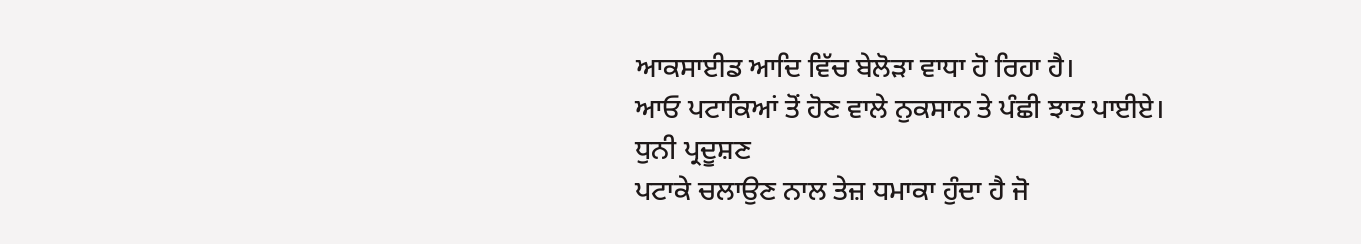ਆਕਸਾਈਡ ਆਦਿ ਵਿੱਚ ਬੇਲੋੜਾ ਵਾਧਾ ਹੋ ਰਿਹਾ ਹੈ।
ਆਓ ਪਟਾਕਿਆਂ ਤੋਂ ਹੋਣ ਵਾਲੇ ਨੁਕਸਾਨ ਤੇ ਪੰਛੀ ਝਾਤ ਪਾਈਏ।
ਧੁਨੀ ਪ੍ਰਦੂਸ਼ਣ
ਪਟਾਕੇ ਚਲਾਉਣ ਨਾਲ ਤੇਜ਼ ਧਮਾਕਾ ਹੁੰਦਾ ਹੈ ਜੋ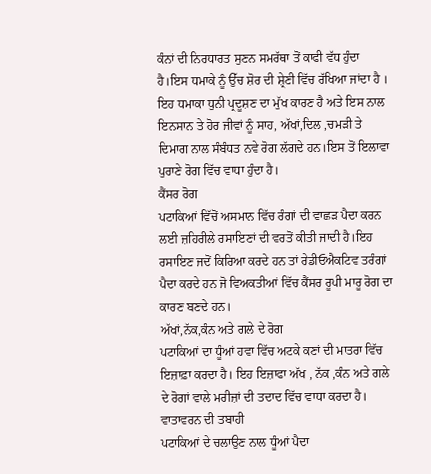ਕੰਨਾਂ ਦੀ ਨਿਰਧਾਰਤ ਸੁਣਨ ਸਮਰੱਥਾ ਤੋਂ ਕਾਫੀ ਵੱਧ ਹੁੰਦਾ ਹੈ।ਇਸ ਧਮਾਕੇ ਨੂੰ ਉੱਚ ਸ਼ੋਰ ਦੀ ਸ਼੍ਰੇਣੀ ਵਿੱਚ ਰੱਖਿਆ ਜਾਂਦਾ ਹੈ । ਇਹ ਧਮਾਕਾ ਧੁਨੀ ਪ੍ਰਦੂਸ਼ਣ ਦਾ ਮੁੱਖ ਕਾਰਣ ਹੈ ਅਤੇ ਇਸ ਨਾਲ ਇਨਸਾਨ ਤੇ ਹੋਰ ਜੀਵਾਂ ਨੂੰ ਸਾਹ, ਅੱਖਾਂ,ਦਿਲ ,ਚਮੜੀ ਤੇ ਦਿਮਾਗ ਨਾਲ ਸੰਬੰਧਤ ਨਵੇ ਰੋਗ ਲੱਗਦੇ ਹਨ।ਇਸ ਤੋਂ ਇਲਾਵਾ ਪੁਰਾਣੇ ਰੋਗ ਵਿੱਚ ਵਾਧਾ ਹੁੰਦਾ ਹੈ।
ਕੈਂਸਰ ਰੋਗ
ਪਟਾਕਿਆਂ ਵਿੱਚੋਂ ਅਸਮਾਨ ਵਿੱਚ ਰੰਗਾਂ ਦੀ ਵਾਛੜ ਪੈਦਾ ਕਰਨ ਲਈ ਜ਼ਹਿਰੀਲੇ ਰਸਾਇਣਾਂ ਦੀ ਵਰਤੋਂ ਕੀਤੀ ਜਾਦੀ ਹੈ।ਇਹ ਰਸਾਇਣ ਜਦੋਂ ਕਿਰਿਆ ਕਰਦੇ ਹਨ ਤਾਂ ਰੇਡੀਓਐਕਟਿਵ ਤਰੰਗਾਂ ਪੈਦਾ ਕਰਦੇ ਹਨ ਜੋ ਵਿਅਕਤੀਆਂ ਵਿੱਚ ਕੈਂਸਰ ਰੂਪੀ ਮਾਰੂ ਰੋਗ ਦਾ ਕਾਰਣ ਬਣਦੇ ਹਨ।
ਅੱਖਾਂ,ਨੱਕ,ਕੰਨ ਅਤੇ ਗਲੇ ਦੇ ਰੋਗ
ਪਟਾਕਿਆਂ ਦਾ ਧੂੰਆਂ ਹਵਾ ਵਿੱਚ ਅਟਕੇ ਕਣਾਂ ਦੀ ਮਾਤਰਾ ਵਿੱਚ ਇਜ਼ਾਫ਼ਾ ਕਰਦਾ ਹੈ। ਇਹ ਇਜ਼ਾਫਾ ਅੱਖ , ਨੱਕ ,ਕੰਨ ਅਤੇ ਗਲੇ ਦੇ ਰੋਗਾਂ ਵਾਲੇ ਮਰੀਜ਼ਾਂ ਦੀ ਤਦਾਦ ਵਿੱਚ ਵਾਧਾ ਕਰਦਾ ਹੈ।
ਵਾਤਾਵਰਨ ਦੀ ਤਬਾਹੀ
ਪਟਾਕਿਆਂ ਦੇ ਚਲਾਉਣ ਨਾਲ ਧੂੰਆਂ ਪੈਦਾ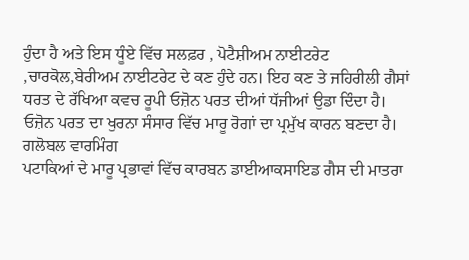ਹੁੰਦਾ ਹੈ ਅਤੇ ਇਸ ਧੂੰਏ ਵਿੱਚ ਸਲਫ਼ਰ , ਪੋਟੈਸ਼ੀਅਮ ਨਾਈਟਰੇਟ ,ਚਾਰਕੋਲ,ਬੇਰੀਅਮ ਨਾਈਟਰੇਟ ਦੇ ਕਣ ਹੁੰਦੇ ਹਨ। ਇਹ ਕਣ ਤੇ ਜਹਿਰੀਲੀ ਗੈਸਾਂ ਧਰਤ ਦੇ ਰੱਖਿਆ ਕਵਚ ਰੂਪੀ ਓਜ਼ੋਨ ਪਰਤ ਦੀਆਂ ਧੱਜੀਆਂ ਉਡਾ ਦਿੰਦਾ ਹੈ। ਓਜ਼ੋਨ ਪਰਤ ਦਾ ਖੁਰਨਾ ਸੰਸਾਰ ਵਿੱਚ ਮਾਰੂ ਰੋਗਾਂ ਦਾ ਪ੍ਰਮੁੱਖ ਕਾਰਨ ਬਣਦਾ ਹੈ।
ਗਲੋਬਲ ਵਾਰਮਿੰਗ
ਪਟਾਕਿਆਂ ਦੇ ਮਾਰੂ ਪ੍ਰਭਾਵਾਂ ਵਿੱਚ ਕਾਰਬਨ ਡਾਈਆਕਸਾਇਡ ਗੈਸ ਦੀ ਮਾਤਰਾ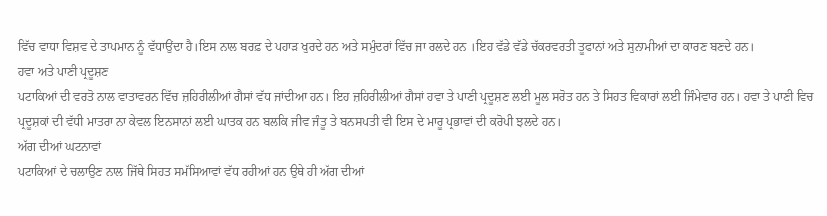ਵਿੱਚ ਵਾਧਾ ਵਿਸ਼ਵ ਦੇ ਤਾਪਮਾਨ ਨੂੰ ਵੱਧਾਉਂਦਾ ਹੈ।ਇਸ ਨਾਲ ਬਰਫ਼ ਦੇ ਪਹਾੜ ਖੁਰਦੇ ਹਨ ਅਤੇ ਸਮੁੰਦਰਾਂ ਵਿੱਚ ਜਾ ਰਲਦੇ ਹਨ ।ਇਹ ਵੱਡੇ ਵੱਡੇ ਚੱਕਰਵਰਤੀ ਤੂਫਾਨਾਂ ਅਤੇ ਸੁਨਾਮੀਆਂ ਦਾ ਕਾਰਣ ਬਣਦੇ ਹਨ।
ਹਵਾ ਅਤੇ ਪਾਣੀ ਪ੍ਰਦੂਸ਼ਣ
ਪਟਾਕਿਆਂ ਦੀ ਵਰਤੋ ਨਾਲ ਵਾਤਾਵਰਨ ਵਿੱਚ ਜ਼ਹਿਰੀਲੀਆਂ ਗੈਸਾਂ ਵੱਧ ਜਾਂਦੀਆ ਹਨ। ਇਹ ਜ਼ਹਿਰੀਲੀਆਂ ਗੈਸਾਂ ਹਵਾ ਤੇ ਪਾਣੀ ਪ੍ਰਦੂਸ਼ਣ ਲਈ ਮੂਲ ਸਰੋਤ ਹਨ ਤੇ ਸਿਹਤ ਵਿਕਾਰਾਂ ਲਈ ਜਿੰਮੇਵਾਰ ਹਨ। ਹਵਾ ਤੇ ਪਾਣੀ ਵਿਚ ਪ੍ਰਦੂਸ਼ਕਾਂ ਦੀ ਵੱਧੀ ਮਾਤਰਾ ਨਾ ਕੇਵਲ ਇਨਸਾਨਾਂ ਲਈ ਘਾਤਕ ਹਨ ਬਲਕਿ ਜੀਵ ਜੰਤੂ ਤੇ ਬਨਸਪਤੀ ਵੀ ਇਸ ਦੇ ਮਾਰੂ ਪ੍ਰਭਾਵਾਂ ਦੀ ਕਰੋਪੀ ਝਲਦੇ ਹਨ।
ਅੱਗ ਦੀਆਂ ਘਟਨਾਵਾਂ
ਪਟਾਕਿਆਂ ਦੇ ਚਲਾਉਣ ਨਾਲ ਜਿੱਥੇ ਸਿਹਤ ਸਮੱਸਿਆਵਾਂ ਵੱਧ ਰਹੀਆਂ ਹਨ ਉਥੇ ਹੀ ਅੱਗ ਦੀਆਂ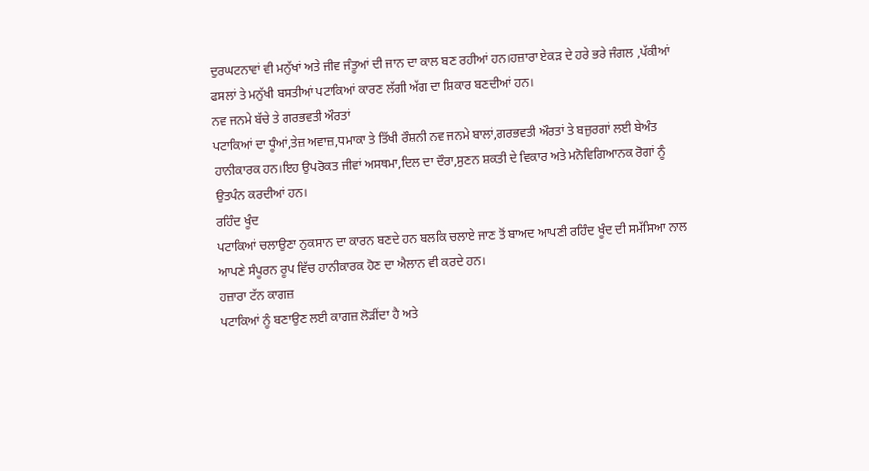ਦੁਰਘਟਨਾਵਾਂ ਵੀ ਮਨੁੱਖਾਂ ਅਤੇ ਜੀਵ ਜੰਤੂਆਂ ਦੀ ਜਾਨ ਦਾ ਕਾਲ ਬਣ ਰਹੀਆਂ ਹਨ।ਹਜ਼ਾਰਾ ਏਕੜ ਦੇ ਹਰੇ ਭਰੇ ਜੰਗਲ ,ਪੱਕੀਆਂ ਫਸਲਾਂ ਤੇ ਮਨੁੱਖੀ ਬਸਤੀਆਂ ਪਟਾਕਿਆਂ ਕਾਰਣ ਲੱਗੀ ਅੱਗ ਦਾ ਸ਼ਿਕਾਰ ਬਣਦੀਆਂ ਹਨ।
ਨਵ ਜਨਮੇ ਬੱਚੇ ਤੇ ਗਰਭਵਤੀ ਔਰਤਾਂ
ਪਟਾਕਿਆਂ ਦਾ ਧੂੰਆਂ,ਤੇਜ਼ ਅਵਾਜ਼,ਧਮਾਕਾ ਤੇ ਤਿੱਖੀ ਰੌਸ਼ਨੀ ਨਵ ਜਨਮੇ ਬਾਲਾਂ,ਗਰਭਵਤੀ ਔਰਤਾਂ ਤੇ ਬਜ਼ੁਰਗਾਂ ਲਈ ਬੇਅੰਤ ਹਾਨੀਕਾਰਕ ਹਨ।ਇਹ ਉਪਰੋਕਤ ਜੀਵਾਂ ਅਸਥਮਾ,ਦਿਲ ਦਾ ਦੌਰਾ,ਸੁਣਨ ਸ਼ਕਤੀ ਦੇ ਵਿਕਾਰ ਅਤੇ ਮਨੋਵਿਗਿਆਨਕ ਰੋਗਾਂ ਨੂੰ ਉਤਪੰਨ ਕਰਦੀਆਂ ਹਨ।
ਰਹਿੰਦ ਖੂੰਦ
ਪਟਾਕਿਆਂ ਚਲਾਉਣਾ ਨੁਕਸਾਨ ਦਾ ਕਾਰਨ ਬਣਦੇ ਹਨ ਬਲਕਿ ਚਲਾਏ ਜਾਣ ਤੋਂ ਬਾਅਦ ਆਪਣੀ ਰਹਿੰਦ ਖੂੰਦ ਦੀ ਸਮੱਸਿਆ ਨਾਲ ਆਪਣੇ ਸੰਪੂਰਨ ਰੂਪ ਵਿੱਚ ਹਾਨੀਕਾਰਕ ਹੋਣ ਦਾ ਐਲਾਨ ਵੀ ਕਰਦੇ ਹਨ।
ਹਜ਼ਾਰਾ ਟੱਨ ਕਾਗਜ਼
ਪਟਾਕਿਆਂ ਨੂੰ ਬਣਾਉਣ ਲਈ ਕਾਗਜ਼ ਲੋੜੀਂਦਾ ਹੈ ਅਤੇ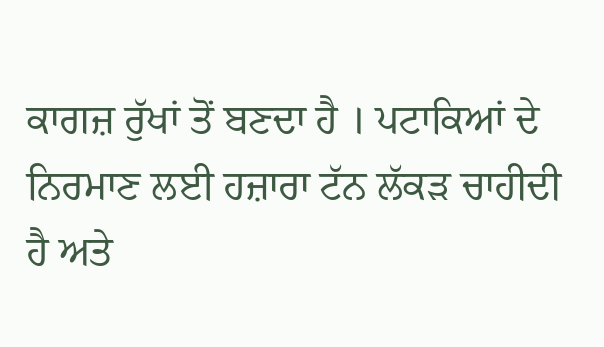ਕਾਗਜ਼ ਰੁੱਖਾਂ ਤੋਂ ਬਣਦਾ ਹੈ । ਪਟਾਕਿਆਂ ਦੇ ਨਿਰਮਾਣ ਲਈ ਹਜ਼ਾਰਾ ਟੱਨ ਲੱਕੜ ਚਾਹੀਦੀ ਹੈ ਅਤੇ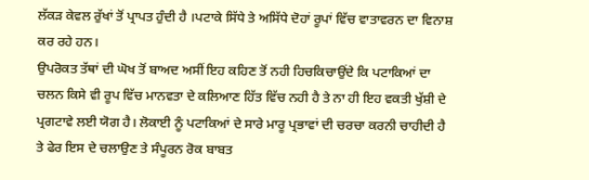ਲੱਕੜ ਕੇਵਲ ਰੁੱਖਾਂ ਤੋਂ ਪ੍ਰਾਪਤ ਹੁੰਦੀ ਹੈ ।ਪਟਾਕੇ ਸਿੱਧੇ ਤੇ ਅਸਿੱਧੇ ਦੋਹਾਂ ਰੂਪਾਂ ਵਿੱਚ ਵਾਤਾਵਰਨ ਦਾ ਵਿਨਾਸ਼ ਕਰ ਰਹੇ ਹਨ।
ਉਪਰੋਕਤ ਤੱਥਾਂ ਦੀ ਘੋਖ ਤੋਂ ਬਾਅਦ ਅਸੀਂ ਇਹ ਕਹਿਣ ਤੋਂ ਨਹੀ ਹਿਚਕਿਚਾਉਂਦੇ ਕਿ ਪਟਾਕਿਆਂ ਦਾ ਚਲਨ ਕਿਸੇ ਵੀ ਰੂਪ ਵਿੱਚ ਮਾਨਵਤਾ ਦੇ ਕਲਿਆਣ ਹਿੱਤ ਵਿੱਚ ਨਹੀ ਹੈ ਤੇ ਨਾ ਹੀ ਇਹ ਵਕਤੀ ਖੁੱਸ਼ੀ ਦੇ ਪ੍ਰਗਟਾਵੇ ਲਈ ਯੋਗ ਹੈ। ਲੋਕਾਈ ਨੂੰ ਪਟਾਕਿਆਂ ਦੇ ਸਾਰੇ ਮਾਰੂ ਪ੍ਰਭਾਵਾਂ ਦੀ ਚਰਚਾ ਕਰਨੀ ਚਾਹੀਦੀ ਹੈ ਤੇ ਫੇਰ ਇਸ ਦੇ ਚਲਾਉਣ ਤੇ ਸੰਪੂਰਨ ਰੋਕ ਬਾਬਤ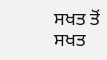ਸਖਤ ਤੋਂ ਸਖਤ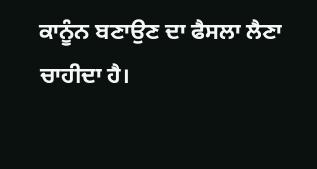ਕਾਨੂੰਨ ਬਣਾਉਣ ਦਾ ਫੈਸਲਾ ਲੈਣਾ ਚਾਹੀਦਾ ਹੈ।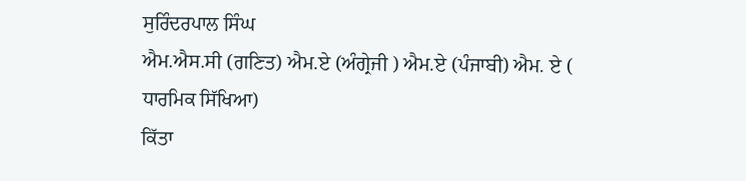ਸੁਰਿੰਦਰਪਾਲ ਸਿੰਘ
ਐਮ.ਐਸ.ਸੀ (ਗਣਿਤ) ਐਮ.ਏ (ਅੰਗ੍ਰੇਜੀ ) ਐਮ.ਏ (ਪੰਜਾਬੀ) ਐਮ. ਏ ( ਧਾਰਮਿਕ ਸਿੱਖਿਆ)
ਕਿੱਤਾ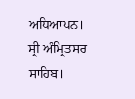ਅਧਿਆਪਨ। ਸ੍ਰੀ ਅੰਮ੍ਰਿਤਸਰ ਸਾਹਿਬ।